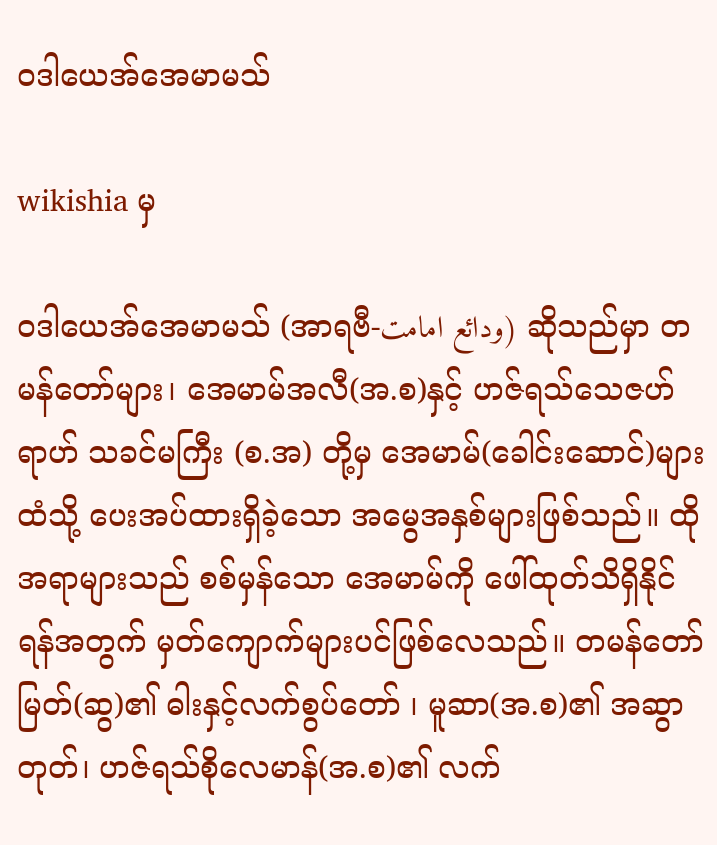ဝဒါယေအ်အေမာမသ်

wikishia မှ

ဝဒါယေအ်အေမာမသ် (အာရဗီ-ودائع امامت) ဆိုသည်မှာ တမန်တော်များ၊ အေမာမ်အလီ(အ.စ)နှင့် ဟဇ်ရသ်သေဇဟ်ရာဟ် သခင်မကြီး (စ.အ) တို့မှ အေမာမ်(ခေါင်းဆောင်)များထံသို့ ပေးအပ်ထားရှိခဲ့သော အမွေအနှစ်များဖြစ်သည်။ ထိုအရာများသည် စစ်မှန်သော အေမာမ်ကို ဖေါ်ထုတ်သိရှိနိုင်ရန်အတွက် မှတ်ကျောက်များပင်ဖြစ်လေသည်။ တမန်တော်မြတ်(ဆွ)၏ ဓါးနှင့်လက်စွပ်တော် ၊ မူဆာ(အ.စ)၏ အဆွာတုတ်၊ ဟဇ်ရသ်စိုလေမာန်(အ.စ)၏ လက်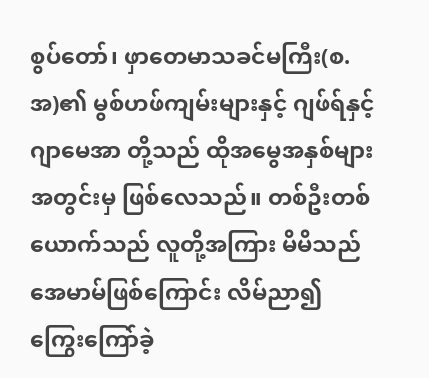စွပ်တော်၊ ဖှာတေမာသခင်မကြီး(စ.အ)၏ မွစ်ဟဖ်ကျမ်းများနှင့် ဂျဖ်ရ်နှင့်ဂျာမေအာ တို့သည် ထိုအမွေအနှစ်များအတွင်းမှ ဖြစ်လေသည်။ တစ်ဦးတစ်ယောက်သည် လူတို့အကြား မိမိသည်အေမာမ်ဖြစ်ကြောင်း လိမ်ညာ၍ ကြွေးကြော်ခဲ့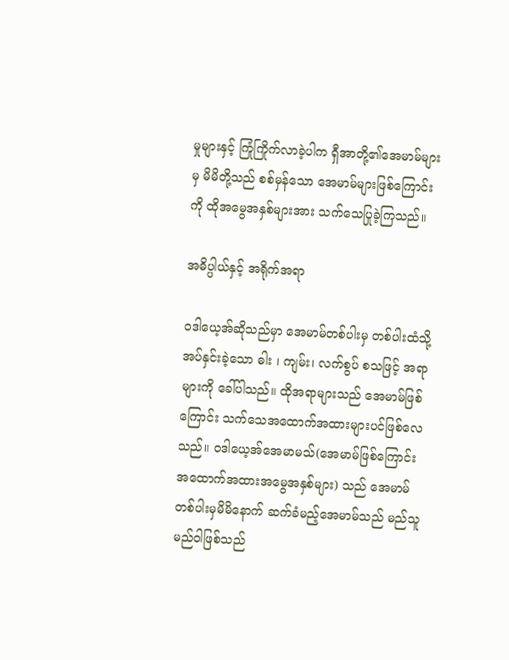မှုများနှင့် ကြုံကြိုက်လာခဲ့ပါက ရှီအာတို့၏အေမာမ်များမှ မိမိတို့သည် စစ်မှန်သော အေမာမ်များဖြစ်ကြောင်းကို ထိုအမွေအနှစ်များအား သက်သေပြုခဲ့ကြသည်။

အဓိပ္ပါယ်နှင့် အရိုက်အရာ

ဝဒါယေ့အ်ဆိုသည်မှာ အေမာမ်တစ်ပါးမှ တစ်ပါးထံသို့ အပ်နှင်းခဲ့သော ဓါး ၊ ကျမ်း၊ လက်စွပ် စသဖြင့် အရာများကို ခေါ်ပါသည်။ ထိုအရာများသည် အေမာမ်ဖြစ်ကြောင်း သက်သေအထောက်အထားများပင်ဖြစ်လေသည်။ ဝဒါယေ့အ်အေမာမသ်(အေမာမ်ဖြစ်ကြောင်းအထောက်အထားအမွေအနှစ်များ) သည် အေမာမ်တစ်ပါးမှမိမိနောက် ဆက်ခံမည့်အေမာမ်သည် မည်သူမည်ဝါဖြစ်သည်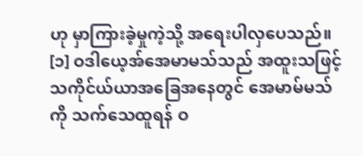ဟု မှာကြားခဲ့မှုကဲ့သို့ အရေးပါလှပေသည်။ [၁] ဝဒါယေ့အ်အေမာမသ်သည် အထူးသဖြင့် သကိုင်ယ်ယာအခြေအနေတွင် အေမာမ်မသ်ကို သက်သေထူရန် ဝ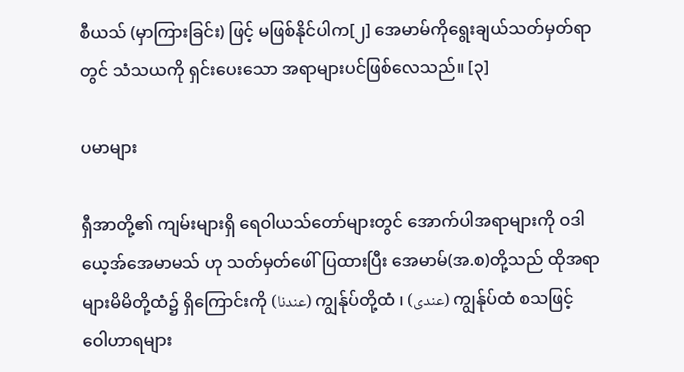စီယသ် (မှာကြားခြင်း) ဖြင့် မဖြစ်နိုင်ပါက[၂] အေမာမ်ကိုရွေးချယ်သတ်မှတ်ရာတွင် သံသယကို ရှင်းပေးသော အရာများပင်ဖြစ်လေသည်။ [၃]

ပမာများ

ရှီအာတို့၏ ကျမ်းများရှိ ရေဝါယသ်တော်များတွင် အောက်ပါအရာများကို ဝဒါယေ့အ်အေမာမသ် ဟု သတ်မှတ်ဖေါ်ပြထားပြီး အေမာမ်(အ.စ)တို့သည် ထိုအရာများမိမိတို့ထံ၌ ရှိကြောင်းကို (عندنا) ကျွန်ုပ်တို့ထံ ၊ (عندی) ကျွန်ုပ်ထံ စသဖြင့် ဝေါဟာရများ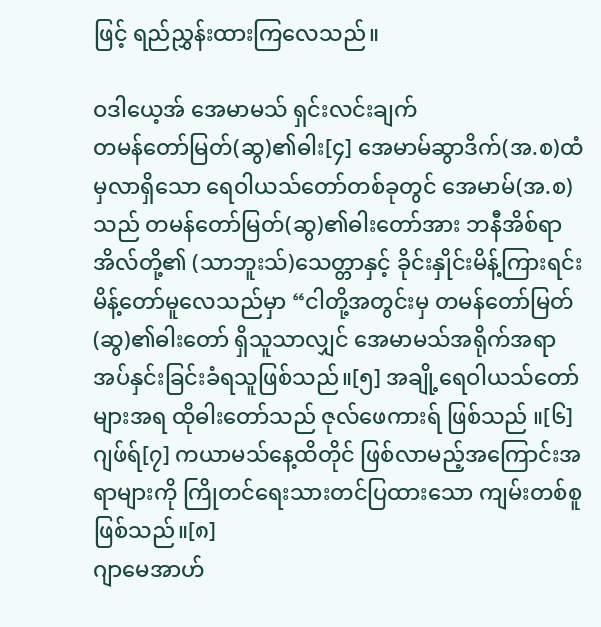ဖြင့် ရည်ညွှန်းထားကြလေသည်။

ဝဒါယေ့အ် အေမာမသ် ရှင်းလင်းချက်
တမန်တော်မြတ်(ဆွ)၏ဓါး[၄] အေမာမ်ဆွာဒိက်(အ.စ)ထံမှလာရှိသော ရေဝါယသ်တော်တစ်ခုတွင် အေမာမ်(အ.စ)သည် တမန်တော်မြတ်(ဆွ)၏ဓါးတော်အား ဘနီအိစ်ရာအိလ်တို့၏ (သာဘူးသ်)သေတ္တာနှင့် ခိုင်းနှိုင်းမိန့်ကြားရင်း မိန့်တော်မူလေသည်မှာ “ငါတို့အတွင်းမှ တမန်တော်မြတ်(ဆွ)၏ဓါးတော် ရှိသူသာလျှင် အေမာမသ်အရိုက်အရာအပ်နှင်းခြင်းခံရသူဖြစ်သည်။[၅] အချို့ရေဝါယသ်တော်များအရ ထိုဓါးတော်သည် ဇုလ်ဖေကားရ် ဖြစ်သည် ။[၆]
ဂျဖ်ရ်[၇] ကယာမသ်နေ့ထိတိုင် ဖြစ်လာမည့်အကြောင်းအရာများကို ကြိုတင်ရေးသားတင်ပြထားသော ကျမ်းတစ်စူဖြစ်သည်။[၈]
ဂျာမေအာဟ်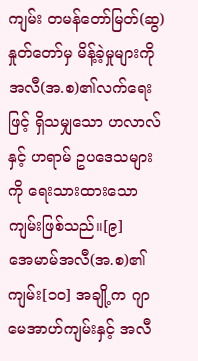ကျမ်း တမန်တော်မြတ်(ဆွ) နှုတ်တော်မှ မိန့်ခဲ့မှုများကို အလီ(အ.စ)၏လက်ရေးဖြင့် ရှိသမျှသော ဟလာလ်နှင့် ဟရာမ် ဥပဒေသများကို ရေးသားထားသောကျမ်းဖြစ်သည်။[၉]
အေမာမ်အလီ(အ.စ)၏ကျမ်း[၁၀] အချို့က ဂျာမေအာဟ်ကျမ်းနှင့် အလီ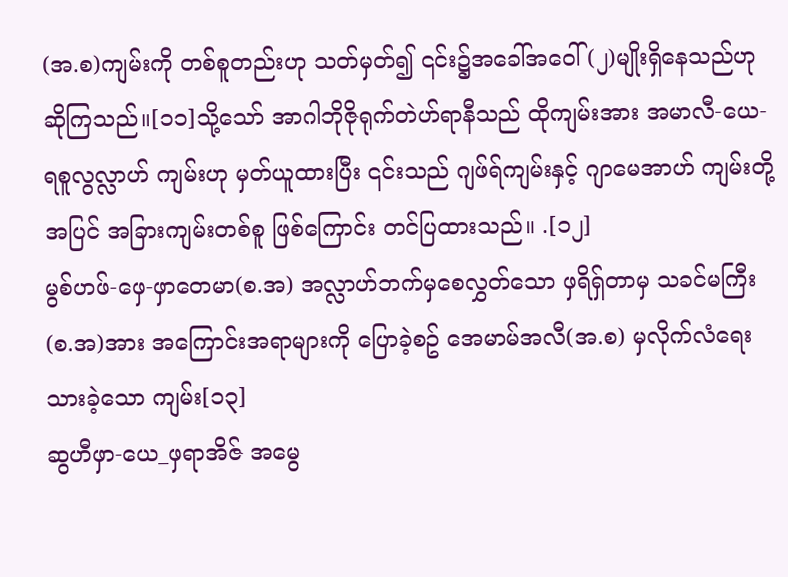(အ.စ)ကျမ်းကို တစ်စူတည်းဟု သတ်မှတ်၍ ၎င်း၌အခေါ်အဝေါ် (၂)မျိုးရှိနေသည်ဟု ဆိုကြသည်။[၁၁]သို့သော် အာဂါဘိုဇိုရုက်တဲဟ်ရာနီသည် ထိုကျမ်းအား အမာလီ-ယေ-ရစူလွလ္လာဟ် ကျမ်းဟု မှတ်ယူထားပြီး ၎င်းသည် ဂျဖ်ရ်ကျမ်းနှင့် ဂျာမေအာဟ် ကျမ်းတို့အပြင် အခြားကျမ်းတစ်စူ ဖြစ်ကြောင်း တင်ပြထားသည်။ .[၁၂]
မွစ်ဟဖ်-ဖှေ-ဖှာတေမာ(စ.အ) အလ္လာဟ်ဘက်မှစေလွှတ်သော ဖှရိရှ်တာမှ သခင်မကြီး(စ.အ)အား အကြောင်းအရာများကို ပြောခဲ့စဥ် အေမာမ်အလီ(အ.စ) မှလိုက်လံရေးသားခဲ့သော ကျမ်း[၁၃]
ဆွဟီဖှာ-ယေ_ဖှရာအိဇ် အမွေ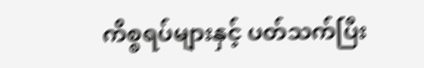ကိစ္စရပ်များနှင့် ပတ်သက်ပြီး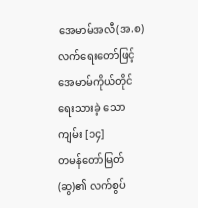အေမာမ်အလီ(အ.စ)လက်ရေးတော်ဖြင့် အေမာမ်ကိုယ်တိုင် ရေးသားခဲ့ သော ကျမ်း [၁၄]
တမန်တော်မြတ်(ဆွ)၏ လက်စွပ်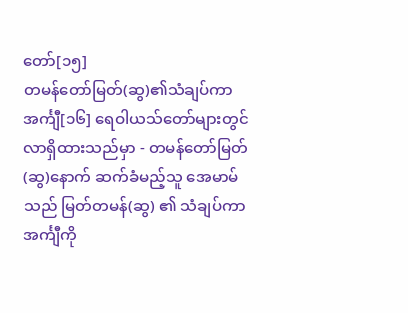တော်[၁၅]
တမန်တော်မြတ်(ဆွ)၏သံချပ်ကာ အင်္ကျီ[၁၆] ရေဝါယသ်တော်များတွင် လာရှိထားသည်မှာ - တမန်တော်မြတ်(ဆွ)နောက် ဆက်ခံမည့်သူ အေမာမ်သည် မြတ်တမန်(ဆွ) ၏ သံချပ်ကာအင်္ကျီကို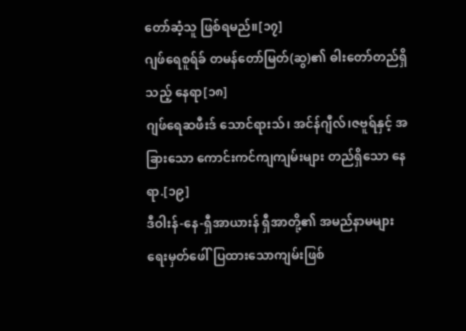တော်ဆံ့သူ ဖြစ်ရမည်။[၁၇]
ဂျဖ်ရေစူရ်ခ် တမန်တော်မြတ်(ဆွ)၏ ဓါးတော်တည်ရှိသည့် နေရာ[၁၈]
ဂျဖ်ရေဆဖီးဒ် သောင်ရားသ်၊ အင်န်ဂျီလ်၊ဇဗူရ်နှင့် အခြားသော ကောင်းကင်ကျကျမ်းများ တည်ရှိသော နေရာ.[၁၉]
ဒီဝါးန်-နေ-ရှီအာယားန် ရှီအာတို့၏ အမည်နာမများရေးမှတ်ဖေါ်ပြထားသောကျမ်းဖြစ်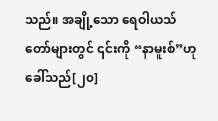သည်။ အချို့သော ရေဝါယသ်တော်များတွင် ၎င်းကို “နာမူးစ်”ဟုခေါ်သည်[၂၀]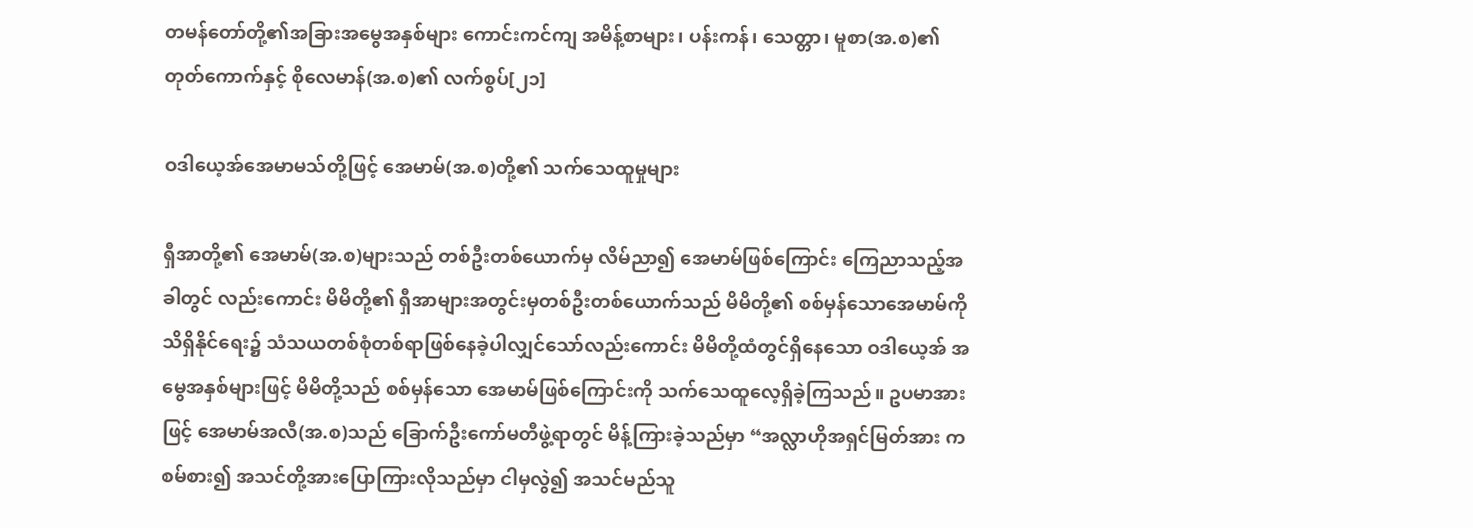တမန်တော်တို့၏အခြားအမွေအနှစ်များ ကောင်းကင်ကျ အမိန့်စာများ၊ ပန်းကန်၊ သေတ္တာ၊ မူစာ(အ.စ)၏ တုတ်ကောက်နှင့် စိုလေမာန်(အ.စ)၏ လက်စွပ်[၂၁]

ဝဒါယေ့အ်အေမာမသ်တို့ဖြင့် အေမာမ်(အ.စ)တို့၏ သက်သေထူမှုများ

ရှီအာတို့၏ အေမာမ်(အ.စ)များသည် တစ်ဦးတစ်ယောက်မှ လိမ်ညာ၍ အေမာမ်ဖြစ်ကြောင်း ကြေညာသည့်အခါတွင် လည်းကောင်း မိမိတို့၏ ရှီအာများအတွင်းမှတစ်ဦးတစ်ယောက်သည် မိမိတို့၏ စစ်မှန်သောအေမာမ်ကို သိရှိနိုင်ရေး၌ သံသယတစ်စုံတစ်ရာဖြစ်နေခဲ့ပါလျှင်သော်လည်းကောင်း မိမိတို့ထံတွင်ရှိနေသော ဝဒါယေ့အ် အမွေအနှစ်များဖြင့် မိမိတို့သည် စစ်မှန်သော အေမာမ်ဖြစ်ကြောင်းကို သက်သေထူလေ့ရှိခဲ့ကြသည်။ ဥပမာအားဖြင့် အေမာမ်အလီ(အ.စ)သည် ခြောက်ဦးကော်မတီဖွဲ့ရာတွင် မိန့်ကြားခဲ့သည်မှာ “အလ္လာဟိုအရှင်မြတ်အား ကစမ်စား၍ အသင်တို့အားပြောကြားလိုသည်မှာ ငါမှလွဲ၍ အသင်မည်သူ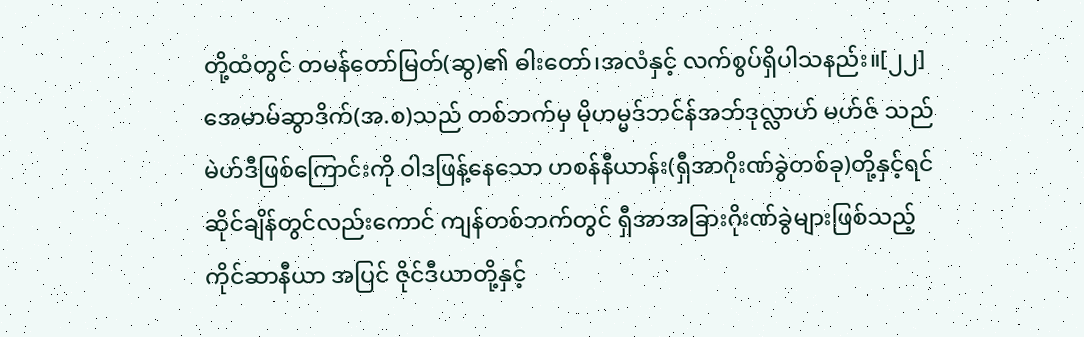တို့ထံတွင် တမန်တော်မြတ်(ဆွ)၏ ဓါးတော်၊အလံနှင့် လက်စွပ်ရှိပါသနည်း။[၂၂] အေမာမ်ဆွာဒိက်(အ.စ)သည် တစ်ဘက်မှ မိုဟမ္မဒ်ဘင်န်အဘ်ဒုလ္လာဟ် မဟ်ဇ် သည် မဲဟ်ဒီဖြစ်ကြောင်းကို ဝါဒဖြန့်နေသော ဟစန်နီယာန်း(ရှီအာဂိုးဏ်ခွဲတစ်ခု)တို့နှင့်ရင်ဆိုင်ချိန်တွင်လည်းကောင် ကျန်တစ်ဘက်တွင် ရှီအာအခြားဂိုးဏ်ခွဲများဖြစ်သည့် ကိုင်ဆာနီယာ အပြင် ဇိုင်ဒီယာတို့နှင့်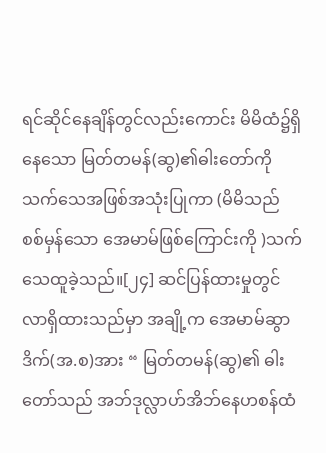ရင်ဆိုင်နေချိန်တွင်လည်းကောင်း မိမိထံ၌ရှိနေသော မြတ်တမန်(ဆွ)၏ဓါးတော်ကို သက်သေအဖြစ်အသုံးပြုကာ (မိမိသည် စစ်မှန်သော အေမာမ်ဖြစ်ကြောင်းကို )သက်သေထူခဲ့သည်။[၂၄] ဆင်ပြန်ထားမှုတွင် လာရှိထားသည်မှာ အချို့က အေမာမ်ဆွာဒိက်(အ.စ)အား “ မြတ်တမန်(ဆွ)၏ ဓါးတော်သည် အဘ်ဒုလ္လာဟ်အိဘ်နေဟစန်ထံ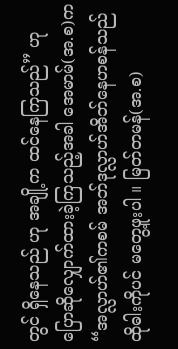တွင် ရှိနေသည် ဟု အချို့က ထင်နေကြသည်” ဟု ပြောဆိုလျှောက်ထားခဲ့ကြသည့်အခါ အေမာမ်(အ.စ)က “အလ္လာဟ်၏ကစမ် အဘ်ဒုလ္လာဟ်အိဘ်နေဟစန်သည် ထိုဓါးကိုပင် မတွေ့ဖူးပါ ။ မြတ်တမန်(အ.စ)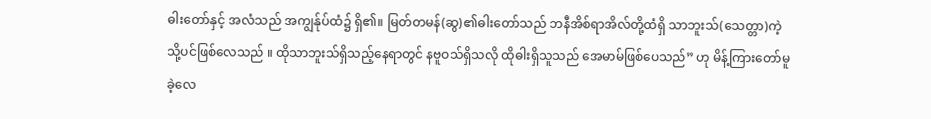ဓါးတော်နှင့် အလံသည် အကျွန်ုပ်ထံ၌ ရှိ၏။ မြတ်တမန်(ဆွ)၏ဓါးတော်သည် ဘနီအိစ်ရာအိလ်တို့ထံရှိ သာဘူးသ်(သေတ္တာ)ကဲ့သို့ပင်ဖြစ်လေသည် ။ ထိုသာဘူးသ်ရှိသည့်နေရာတွင် နဗူဝသ်ရှိသလို ထိုဓါးရှိသူသည် အေမာမ်ဖြစ်ပေသည်” ဟု မိန့်ကြားတော်မူခဲ့လေ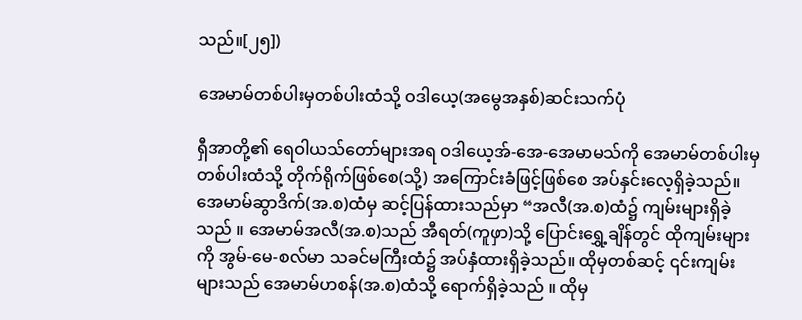သည်။[၂၅])

အေမာမ်တစ်ပါးမှတစ်ပါးထံသို့ ဝဒါယေ့(အမွေအနှစ်)ဆင်းသက်ပုံ

ရှီအာတို့၏ ရေဝါယသ်တော်များအရ ဝဒါယေ့အ်-အေ-အေမာမသ်ကို အေမာမ်တစ်ပါးမှ တစ်ပါးထံသို့ တိုက်ရိုက်ဖြစ်စေ(သို့) အကြောင်းခံဖြင့်ဖြစ်စေ အပ်နှင်းလေ့ရှိခဲ့သည်။ အေမာမ်ဆွာဒိက်(အ.စ)ထံမှ ဆင့်ပြန်ထားသည်မှာ “အလီ(အ.စ)ထံ၌ ကျမ်းများရှိခဲ့သည် ။ အေမာမ်အလီ(အ.စ)သည် အီရတ်(ကူဖှာ)သို့ ပြောင်းရွှေ့ချိန်တွင် ထိုကျမ်းများကို အွမ်-မေ-စလ်မာ သခင်မကြီးထံ၌ အပ်နှံထားရှိခဲ့သည်။ ထိုမှတစ်ဆင့် ၎င်းကျမ်းများသည် အေမာမ်ဟစန်(အ.စ)ထံသို့ ရောက်ရှိခဲ့သည် ။ ထိုမှ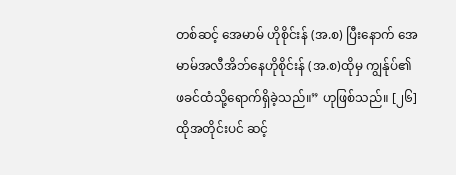တစ်ဆင့် အေမာမ် ဟိုစိုင်းန် (အ.စ) ပြီးနောက် အေမာမ်အလီအိဘ်နေဟိုစိုင်းန် (အ.စ)ထိုမှ ကျွန်ုပ်၏ဖခင်ထံသို့ရောက်ရှိခဲ့သည်။” ဟုဖြစ်သည်။ [၂၆] ထိုအတိုင်းပင် ဆင့်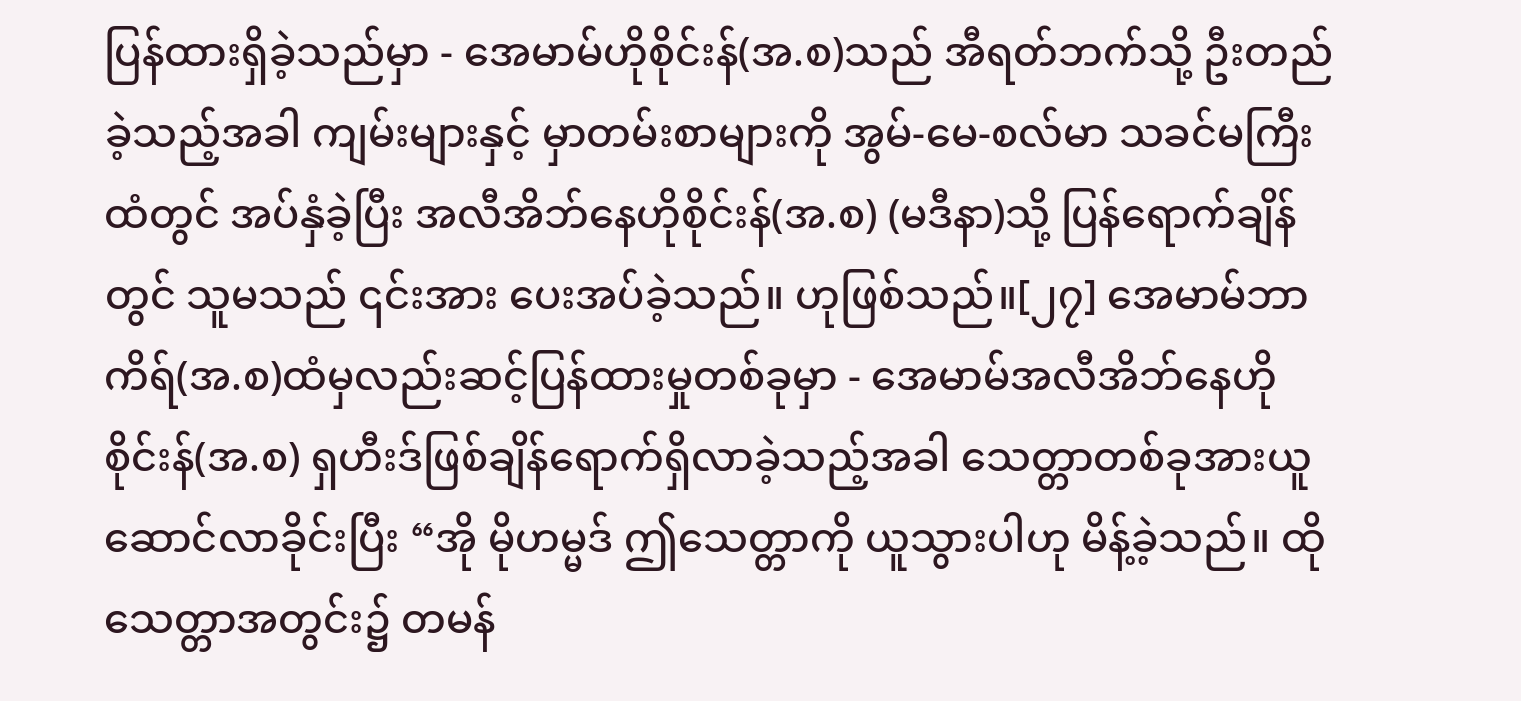ပြန်ထားရှိခဲ့သည်မှာ - အေမာမ်ဟိုစိုင်းန်(အ.စ)သည် အီရတ်ဘက်သို့ ဦးတည်ခဲ့သည့်အခါ ကျမ်းများနှင့် မှာတမ်းစာများကို အွမ်-မေ-စလ်မာ သခင်မကြီးထံတွင် အပ်နှံခဲ့ပြီး အလီအိဘ်နေဟိုစိုင်းန်(အ.စ) (မဒီနာ)သို့ ပြန်ရောက်ချိန်တွင် သူမသည် ၎င်းအား ပေးအပ်ခဲ့သည်။ ဟုဖြစ်သည်။[၂၇] အေမာမ်ဘာကိရ်(အ.စ)ထံမှလည်းဆင့်ပြန်ထားမှုတစ်ခုမှာ - အေမာမ်အလီအိဘ်နေဟိုစိုင်းန်(အ.စ) ရှဟီးဒ်ဖြစ်ချိန်ရောက်ရှိလာခဲ့သည့်အခါ သေတ္တာတစ်ခုအားယူဆောင်လာခိုင်းပြီး “အို မိုဟမ္မဒ် ဤသေတ္တာကို ယူသွားပါဟု မိန့်ခဲ့သည်။ ထိုသေတ္တာအတွင်း၌ တမန်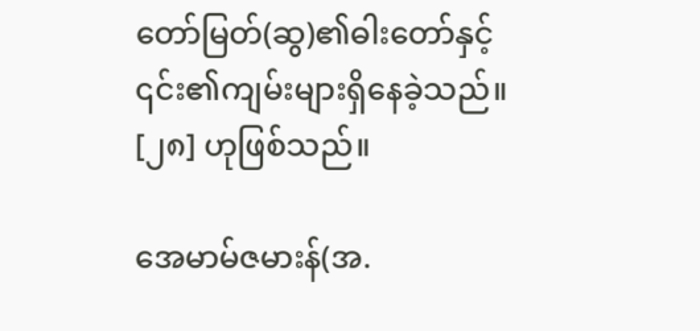တော်မြတ်(ဆွ)၏ဓါးတော်နှင့် ၎င်း၏ကျမ်းများရှိနေခဲ့သည်။ [၂၈] ဟုဖြစ်သည်။

အေမာမ်ဇမားန်(အ.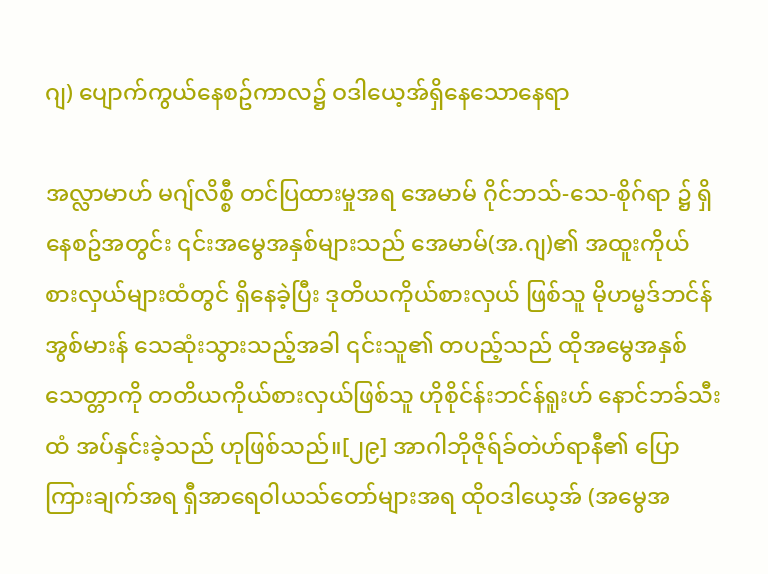ဂျ) ပျောက်ကွယ်နေစဥ်ကာလ၌ ဝဒါယေ့အ်ရှိနေသောနေရာ

အလ္လာမာဟ် မဂျ်လိစ္စီ တင်ပြထားမှုအရ အေမာမ် ဂိုင်ဘသ်-သေ-စိုဂ်ရာ ၌ ရှိနေစဥ်အတွင်း ၎င်းအမွေအနှစ်များသည် အေမာမ်(အ.ဂျ)၏ အထူးကိုယ်စားလှယ်များထံတွင် ရှိနေခဲ့ပြီး ဒုတိယကိုယ်စားလှယ် ဖြစ်သူ မိုဟမ္မဒ်ဘင်န်အွစ်မားန် သေဆုံးသွားသည့်အခါ ၎င်းသူ၏ တပည့်သည် ထိုအမွေအနှစ်သေတ္တာကို တတိယကိုယ်စားလှယ်ဖြစ်သူ ဟိုစိုင်န်းဘင်န်ရူးဟ် နောင်ဘခ်သီး ထံ အပ်နှင်းခဲ့သည် ဟုဖြစ်သည်။[၂၉] အာဂါဘိုဇိုရ်ခ်တဲဟ်ရာနီ၏ ပြောကြားချက်အရ ရှီအာရေဝါယသ်တော်များအရ ထိုဝဒါယေ့အ် (အမွေအ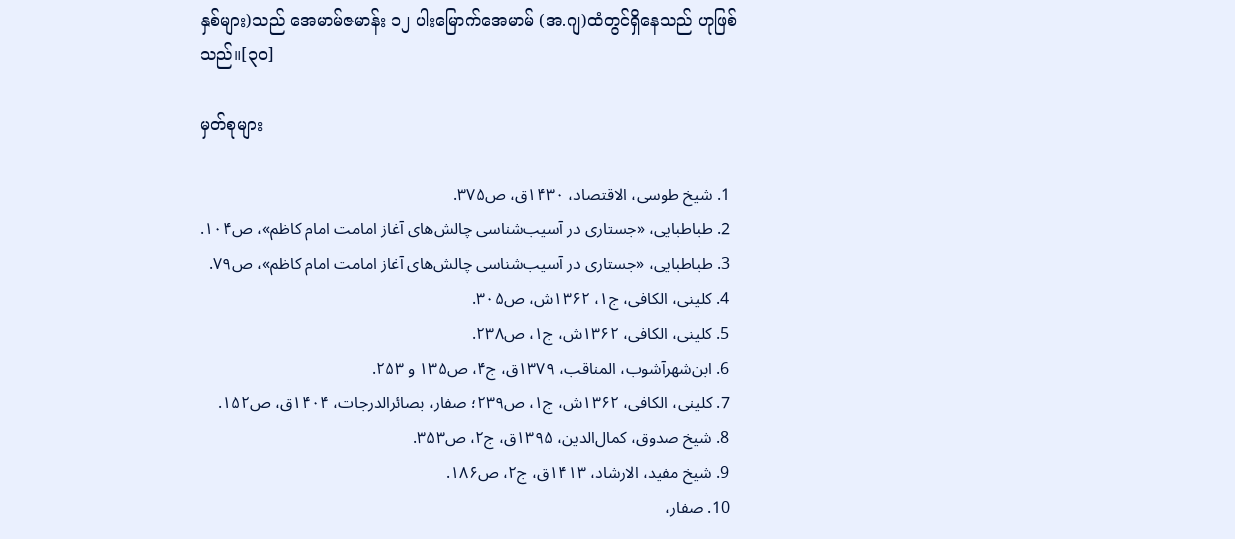နှစ်များ)သည် အေမာမ်ဇမာန်း ၁၂ ပါးမြောက်အေမာမ် (အ.ဂျ)ထံတွင်ရှိနေသည် ဟုဖြစ်သည်။[၃၀]

မှတ်စုများ

  1. شیخ طوسی‌، الاقتصاد‌، ۱۴۳۰ق، ص۳۷۵.
  2. طباطبایی، «جستاری در آسیب‌شناسی چالش‌های آغاز امامت امام کاظم»، ص۱۰۴.
  3. طباطبایی، «جستاری در آسیب‌شناسی چالش‌های آغاز امامت امام کاظم»، ص۷۹.
  4. کلینی، الکافی، ج۱، ۱۳۶۲ش، ص۳۰۵.
  5. کلینی، الکافی، ۱۳۶۲ش، ج۱، ص۲۳۸.
  6. ابن‌شهرآشوب، المناقب، ۱۳۷۹ق، ج۴، ص۱۳۵ و ۲۵۳.
  7. کلینی، الکافی، ۱۳۶۲ش، ج۱، ص۲۳۹؛ صفار، بصائرالدرجات، ۱۴۰۴ق، ص۱۵۲.
  8. شیخ صدوق، کمال‌الدین، ۱۳۹۵ق، ج۲، ص۳۵۳.
  9. شیخ مفید، الارشاد، ۱۴۱۳ق، ج۲، ص۱۸۶.
  10. صفار،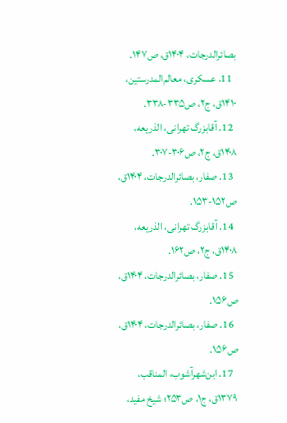بصائرالدرجات، ۱۴۰۴ق، ص۱۴۷.
  11. عسکری، معالم‌المدرستین، ۱۴۱۰ق، ج۲، ص۳۳۵-۳۳۸.
  12. آقابزرگ تهرانی، الذریعه، ۱۴۰۸ق، ج۲، ص۳۰۶-۳۰۷.
  13. صفار، بصائرالدرجات، ۱۴۰۴ق، ص۱۵۲-۱۵۳.
  14. آقابزرگ تهرانی، الذریعه، ۱۴۰۸ق، ج۲، ص۱۶۲.
  15. صفار، بصائرالدرجات، ۱۴۰۴ق، ص۱۵۶.
  16. صفار، بصائرالدرجات، ۱۴۰۴ق، ص۱۵۶.
  17. ابن‌شهرآشوب، المناقب، ۱۳۷۹ق، ج۱، ص۲۵۳؛ شیخ مفید،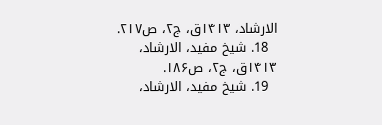الارشاد، ۱۴۱۳ق، ج۲، ص۲۱۷.
  18. شیخ مفید، الارشاد، ۱۴۱۳ق، ج۲، ص۱۸۶.
  19. شیخ مفید، الارشاد،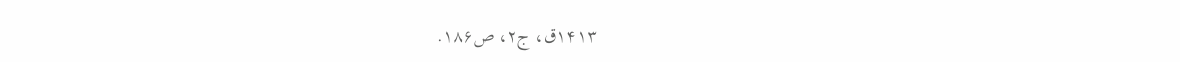۱۴۱۳ق، ج۲، ص۱۸۶.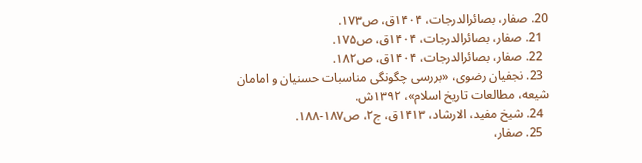20. صفار، بصائرالدرجات، ۱۴۰۴ق، ص۱۷۳.
  21. صفار، بصائرالدرجات، ۱۴۰۴ق، ص۱۷۵.
  22. صفار، بصائرالدرجات، ۱۴۰۴ق، ص۱۸۲.
  23. نجفیان رضوی، «بررسی چگونگی مناسبات حسنیان و امامان شیعه، مطالعات تاریخ اسلام»، ۱۳۹۲ش.
  24. شیخ مفید، الارشاد، ۱۴۱۳ق، ج۲، ص۱۸۷-۱۸۸.
  25. صفار،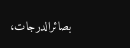بصائرالدرجات،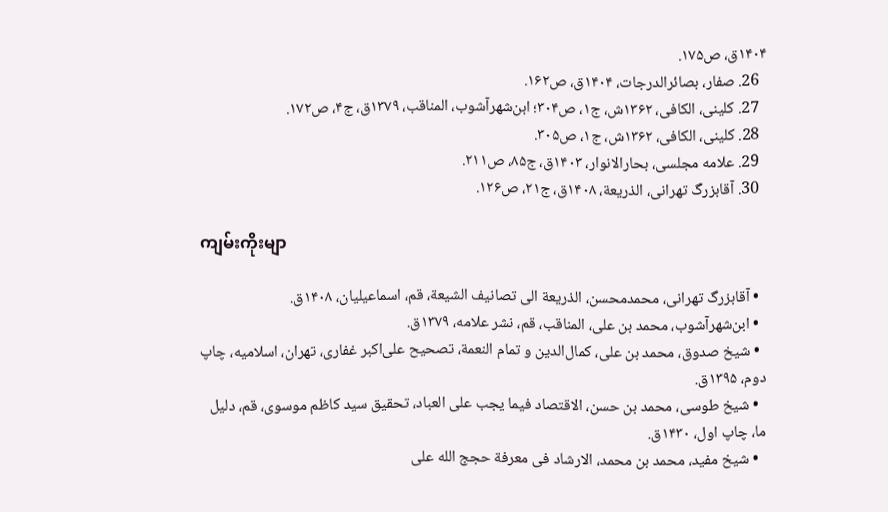۱۴۰۴ق، ص۱۷۵.
  26. صفار، بصائرالدرجات، ۱۴۰۴ق، ص۱۶۲.
  27. کلینی، الکافی، ۱۳۶۲ش، ج۱، ص۳۰۴؛ ابن‌شهرآشوب، المناقب، ۱۳۷۹ق، ج۴، ص۱۷۲.
  28. کلینی، الکافی، ۱۳۶۲ش، ج۱، ص۳۰۵.
  29. علامه مجلسی، بحارالانوار، ۱۴۰۳ق، ج۸۵، ص۲۱۱.
  30. آقابزرگ تهرانی، الذریعة، ۱۴۰۸ق، ج۲۱، ص۱۲۶.

ကျမ်းကိုးမျာ

  • آقابزرگ تهرانی، محمدمحسن، الذریعة الی تصانیف الشیعة، قم، اسماعیلیان، ۱۴۰۸ق.
  • ابن‌شهرآشوب، محمد بن علی، المناقب، قم، نشر علامه، ۱۳۷۹ق.
  • شیخ صدوق، محمد بن علی، كمال‌الدين و تمام النعمة، تصحیح علی‌اکبر غفاری، تهران، اسلامیه، چاپ دوم، ۱۳۹۵ق.
  • شیخ طوسی، محمد بن حسن، الاقتصاد فیما یجب علی العباد، تحقیق‌ سید‌ کاظم‌ موسوی، قم، دلیل ما، چاپ اول، ۱۴۳۰ق.
  • شیخ مفید، محمد بن محمد، الارشاد فی معرفة حجج الله علی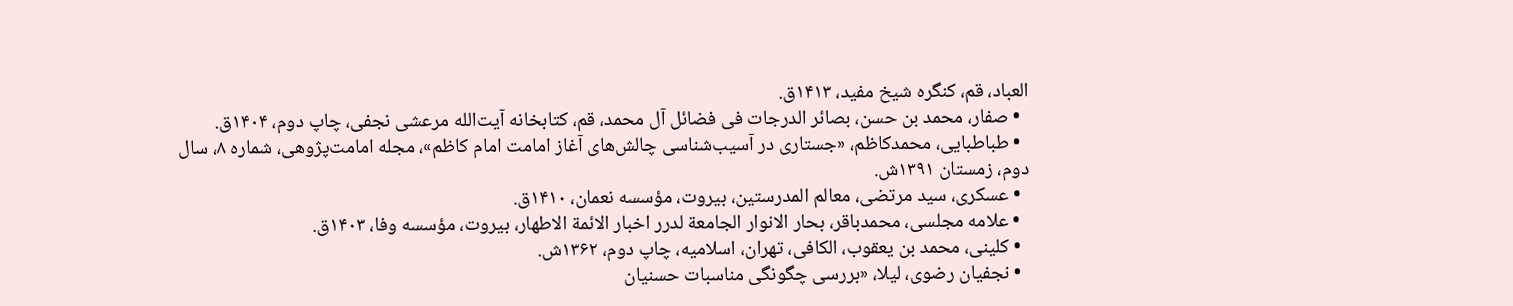العباد، قم، کنگره شیخ مفید، ۱۴۱۳ق.
  • صفار، محمد بن حسن، بصائر الدرجات فی فضائل آل محمد، قم، کتابخانه آیت‌الله مرعشی نجفی، چاپ دوم، ۱۴۰۴ق.
  • طباطبایی، محمدکاظم، «جستاری در آسیب‌شناسی چالش‌های آغاز امامت امام کاظم»، مجله امامت‌پژوهی، شماره ۸، سال دوم، زمستان ۱۳۹۱ش.
  • عسکری، سید مرتضی، معالم المدرستین، بیروت، مؤسسه نعمان، ۱۴۱۰ق.
  • علامه مجلسی، محمدباقر، بحار الانوار الجامعة لدرر اخبار الائمة الاطهار، بیروت، مؤسسه وفا، ۱۴۰۳ق.
  • کلینی، محمد بن یعقوب، الکافی، تهران، اسلامیه، چاپ دوم، ۱۳۶۲ش.
  • نجفیان رضوی، لیلا، «بررسی چگونگی مناسبات حسنیان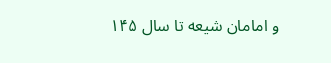و امامان شیعه تا سال ۱۴۵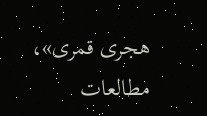هجری قمری»، مطالعات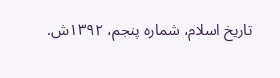تاریخ اسلام، شماره پنجم، ۱۳۹۲ش.